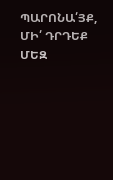ՊԱՐՈՆԱ՛ՅՔ, ՄԻ՛ ԴՐԴԵՔ ՄԵԶ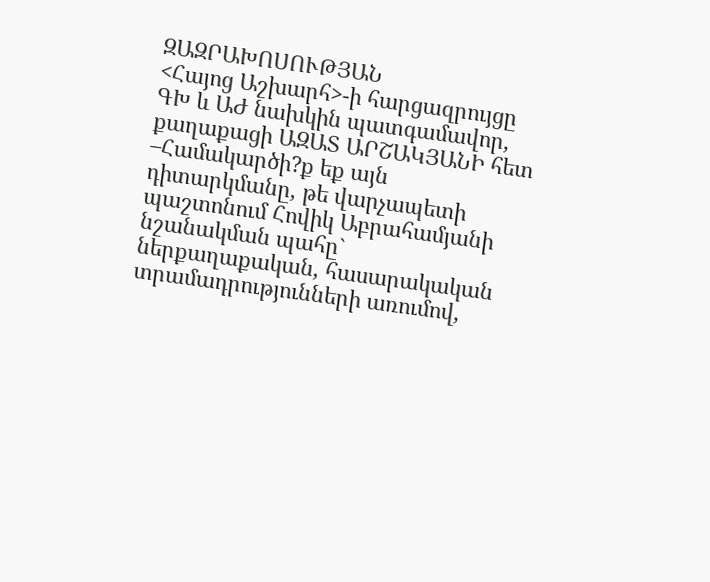ԶԱԶՐԱԽՈՍՈՒԹՅԱՆ
<Հայոց Աշխարհ>-ի հարցազրույցը ԳԽ և ԱԺ նախկին պատգամավոր, քաղաքացի ԱԶԱՏ ԱՐՇԱԿՅԱՆԻ հետ
–Համակարծի?ք եք այն դիտարկմանը, թե վարչապետի պաշտոնում Հովիկ Աբրահամյանի նշանակման պահը` ներքաղաքական, հասարակական տրամադրությունների առումով,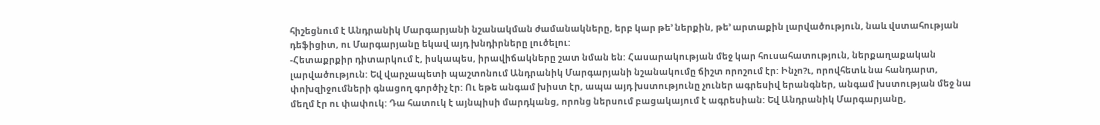հիշեցնում է Անդրանիկ Մարգարյանի նշանակման ժամանակները, երբ կար թե’ ներքին, թե’ արտաքին լարվածություն, նաև վստահության դեֆիցիտ, ու Մարգարյանը եկավ այդ խնդիրները լուծելու:
-Հետաքրքիր դիտարկում է, իսկապես, իրավիճակները շատ նման են: Հասարակության մեջ կար հուսահատություն, ներքաղաքական լարվածություն: Եվ վարչապետի պաշտոնում Անդրանիկ Մարգարյանի նշանակումը ճիշտ որոշում էր: Ինչո?ւ, որովհետև նա հանդարտ, փոխզիջումների գնացող գործիչ էր: Ու եթե անգամ խիստ էր, ապա այդ խստությունը չուներ ագրեսիվ երանգներ, անգամ խստության մեջ նա մեղմ էր ու փափուկ: Դա հատուկ է այնպիսի մարդկանց, որոնց ներսում բացակայում է ագրեսիան: Եվ Անդրանիկ Մարգարյանը,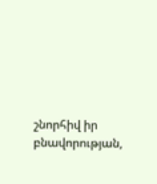շնորհիվ իր բնավորության,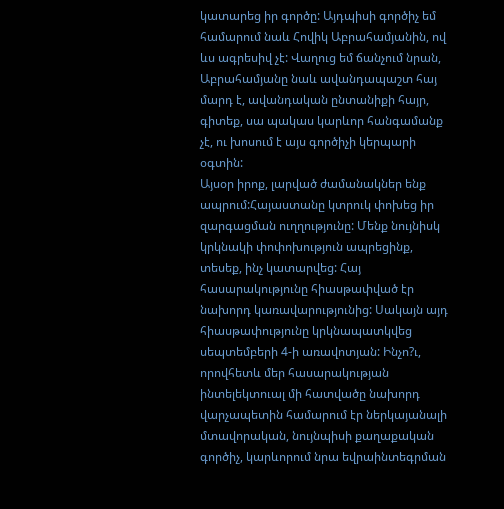կատարեց իր գործը: Այդպիսի գործիչ եմ համարում նաև Հովիկ Աբրահամյանին, ով ևս ագրեսիվ չէ: Վաղուց եմ ճանչում նրան, Աբրահամյանը նաև ավանդապաշտ հայ մարդ է, ավանդական ընտանիքի հայր, գիտեք, սա պակաս կարևոր հանգամանք չէ, ու խոսում է այս գործիչի կերպարի օգտին:
Այսօր իրոք, լարված ժամանակներ ենք ապրում:Հայաստանը կտրուկ փոխեց իր զարգացման ուղղությունը: Մենք նույնիսկ կրկնակի փոփոխություն ապրեցինք, տեսեք, ինչ կատարվեց: Հայ հասարակությունը հիասթափված էր նախորդ կառավարությունից: Սակայն այդ հիասթափությունը կրկնապատկվեց սեպտեմբերի 4-ի առավոտյան: Ինչո?ւ, որովհետև մեր հասարակության ինտելեկտուալ մի հատվածը նախորդ վարչապետին համարում էր ներկայանալի մտավորական, նույնպիսի քաղաքական գործիչ, կարևորում նրա եվրաինտեգրման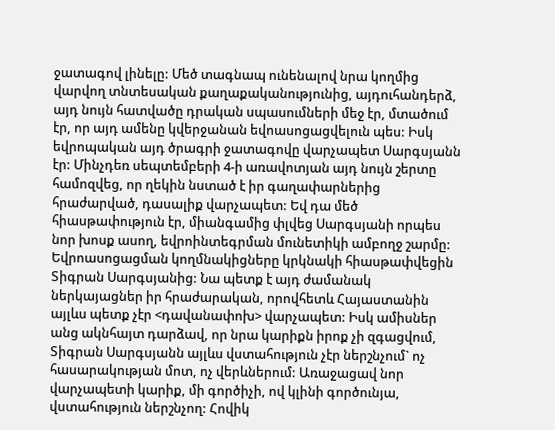ջատագով լինելը: Մեծ տագնապ ունենալով նրա կողմից վարվող տնտեսական քաղաքականությունից, այդուհանդերձ, այդ նույն հատվածը դրական սպասումների մեջ էր, մտածում էր, որ այդ ամենը կվերջանան եվոասոցացվելուն պես: Իսկ եվրոպական այդ ծրագրի ջատագովը վարչապետ Սարգսյանն էր: Մինչդեռ սեպտեմբերի 4-ի առավոտյան այդ նույն շերտը համոզվեց, որ ղեկին նստած է իր գաղափարներից հրաժարված, դասալիք վարչապետ: Եվ դա մեծ հիասթափություն էր, միանգամից փլվեց Սարգսյանի որպես նոր խոսք ասող, եվրոինտեգրման մունետիկի ամբողջ շարմը: Եվրոասոցացման կողմնակիցները կրկնակի հիասթափվեցին Տիգրան Սարգսյանից: Նա պետք է այդ ժամանակ ներկայացներ իր հրաժարական, որովհետև Հայաստանին այլևս պետք չէր <դավանափոխ> վարչապետ: Իսկ ամիսներ անց ակնհայտ դարձավ, որ նրա կարիքն իրոք չի զգացվում, Տիգրան Սարգսյանն այլևս վստահություն չէր ներշնչում` ոչ հասարակության մոտ, ոչ վերևներում: Առաջացավ նոր վարչապետի կարիք, մի գործիչի, ով կլինի գործունյա, վստահություն ներշնչող: Հովիկ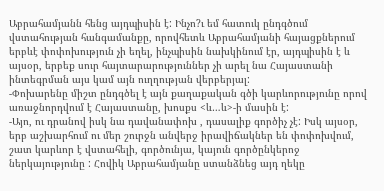Աբրահամյանն հենց այդպիսին է: Ինչո?ւ եմ հատուկ ընդգծում վստահության հանգամանքը, որովհետև Աբրահամյանի հայացքներում երբևէ փոփոխություն չի եղել, ինչպիսին նախկինում էր, այդպիսին է և այսօր, երբեք սուր հայտարարություններ չի արել նա Հայաստանի ինտեգրման այս կամ այն ուղղության վերբերյալ:
-Փոխարենը միշտ ընդգծել է այն քաղաքական գծի կարևորությունը որով առաջնորդվում է Հայաստանը, խոսքս <և…և>-ի մասին է:
-Այո, ու դրանով իսկ նա դավանափոխ , դասալիք գործիչ չէ: Իսկ այսօր, երբ աշխարհում ու մեր շուրջն անվերջ իրավիճակներ են փոփոխվում, շատ կարևոր է վստահելի, գործունյա, կայուն գործընկերոջ ներկայությունը : Հովիկ Աբրահամյանը ստանձնեց այդ ղեկը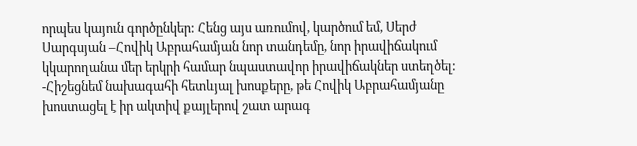որպես կայուն գործընկեր: Հենց այս առումով, կարծում եմ, Սերժ Սարգսյան –Հովիկ Աբրահամյան նոր տանդեմը, նոր իրավիճակում կկարողանա մեր երկրի համար նպաստավոր իրավիճակներ ստեղծել:
-Հիշեցնեմ նախագահի հետևյալ խոսքերը, թե Հովիկ Աբրահամյանը խոստացել է իր ակտիվ քայլերով շատ արագ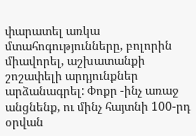փարատել առկա մտահոգությունները, բոլորին միավորել, աշխատանքի շոշափելի արդյունքներ արձանագրել: Փոքր -ինչ առաջ անցնենք, ու մինչ հայտնի 100-րդ օրվան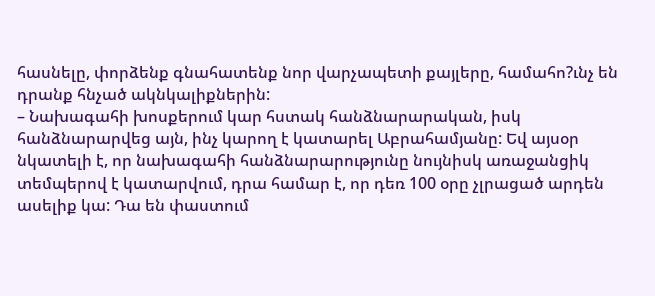հասնելը, փորձենք գնահատենք նոր վարչապետի քայլերը, համահո?ւնչ են դրանք հնչած ակնկալիքներին:
– Նախագահի խոսքերում կար հստակ հանձնարարական, իսկ հանձնարարվեց այն, ինչ կարող է կատարել Աբրահամյանը: Եվ այսօր նկատելի է, որ նախագահի հանձնարարությունը նույնիսկ առաջանցիկ տեմպերով է կատարվում, դրա համար է, որ դեռ 100 օրը չլրացած արդեն ասելիք կա: Դա են փաստում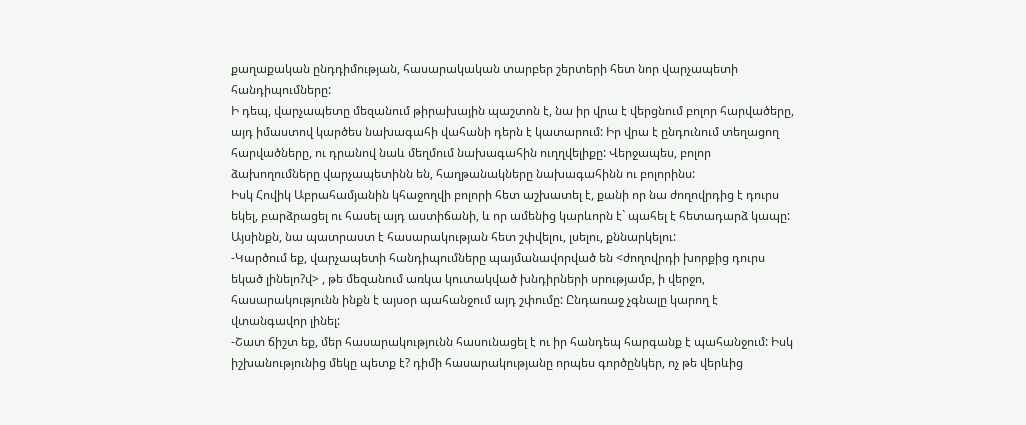քաղաքական ընդդիմության, հասարակական տարբեր շերտերի հետ նոր վարչապետի հանդիպումները:
Ի դեպ, վարչապետը մեզանում թիրախային պաշտոն է, նա իր վրա է վերցնում բոլոր հարվածերը, այդ իմաստով կարծես նախագահի վահանի դերն է կատարում: Իր վրա է ընդունում տեղացող հարվածները, ու դրանով նաև մեղմում նախագահին ուղղվելիքը: Վերջապես, բոլոր ձախողումները վարչապետինն են, հաղթանակները նախագահինն ու բոլորինս:
Իսկ Հովիկ Աբրահամյանին կհաջողվի բոլորի հետ աշխատել է, քանի որ նա ժողովրդից է դուրս եկել, բարձրացել ու հասել այդ աստիճանի, և որ ամենից կարևորն է` պահել է հետադարձ կապը: Այսինքն, նա պատրաստ է հասարակության հետ շփվելու, լսելու, քննարկելու:
-Կարծում եք, վարչապետի հանդիպումները պայմանավորված են <ժողովրդի խորքից դուրս եկած լինելո?վ> , թե մեզանում առկա կուտակված խնդիրների սրությամբ, ի վերջո, հասարակությունն ինքն է այսօր պահանջում այդ շփումը: Ընդառաջ չգնալը կարող է վտանգավոր լինել:
-Շատ ճիշտ եք, մեր հասարակությունն հասունացել է ու իր հանդեպ հարգանք է պահանջում: Իսկ իշխանությունից մեկը պետք է? դիմի հասարակությանը որպես գործընկեր, ոչ թե վերևից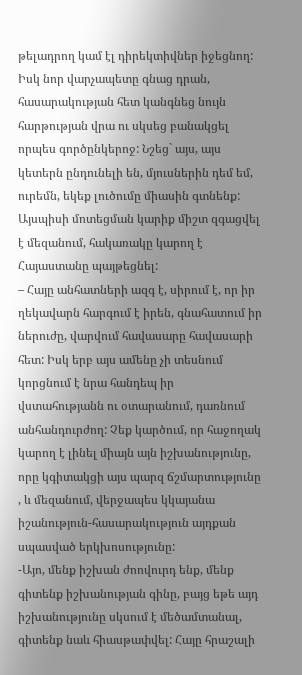թելադրող կամ էլ դիրեկտիվներ իջեցնող: Իսկ նոր վարչապետը գնաց դրան, հասարակության հետ կանգնեց նույն հարթության վրա ու սկսեց բանակցել որպես գործընկերոջ: Նշեց` այս, այս կետերն ընդունելի են, մյուսներին դեմ եմ, ուրեմն, եկեք լուծումը միասին գտնենք: Այսպիսի մոտեցման կարիք միշտ զգացվել է մեզանում, հակառակը կարող է Հայաստանը պայթեցնել:
– Հայը անհատների ազգ է, սիրում է, որ իր ղեկավարն հարգում է իրեն, գնահատում իր ներուժը, վարվում հավասարը հավասարի հետ: Իսկ երբ այս ամենը չի տեսնում կորցնում է նրա հանդեպ իր վստահությանն ու օտարանում, դառնում անհանդուրժող: Չեք կարծում, որ հաջողակ կարող է լինել միայն այն իշխանությունը, որը կգիտակցի այս պարզ ճշմարտությունը , և մեզանում, վերջապես կկայանա իշանություն-հասարակություն այդքան սպասված երկխոսությունը:
-Այո, մենք իշխան ժոովուրդ ենք, մենք գիտենք իշխանության գինը, բայց եթե այդ իշխանությունը սկսում է մեծամտանալ, գիտենք նաև հիասթափվել: Հայը հրաշալի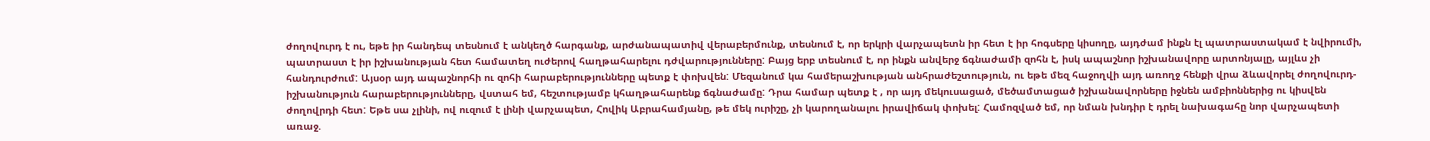ժողովուրդ է ու, եթե իր հանդեպ տեսնում է անկեղծ հարգանք, արժանապատիվ վերաբերմունք, տեսնում է, որ երկրի վարչապետն իր հետ է իր հոգսերը կիսողը, այդժամ ինքն էլ պատրաստակամ է նվիրումի, պատրաստ է իր իշխանության հետ համատեղ ուժերով հաղթահարելու դժվարությունները: Բայց երբ տեսնում է, որ ինքն անվերջ ճգնաժամի զոհն է, իսկ ապաշնոր իշխանավորը արտոնյալը, այլևս չի հանդուրժում: Այսօր այդ ապաշնորհի ու զոհի հարաբերությունները պետք է փոխվեն: Մեզանում կա համերաշխության անհրաժեշտություն, ու եթե մեզ հաջողվի այդ առողջ հենքի վրա ձևավորել ժողովուրդ-իշխանություն հարաբերությունները, վստահ եմ, հեշտությամբ կհաղթահարենք ճգնաժամը: Դրա համար պետք է , որ այդ մեկուսացած, մեծամտացած իշխանավորները իջնեն ամբիոններից ու կիսվեն ժողովրդի հետ: Եթե սա չլինի, ով ուզում է լինի վարչապետ, Հովիկ Աբրահամյանը, թե մեկ ուրիշը, չի կարողանալու իրավիճակ փոխել: Համոզված եմ, որ նման խնդիր է դրել նախագահը նոր վարչապետի առաջ.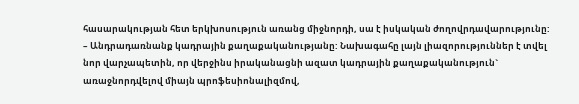հասարակության հետ երկխոսություն առանց միջնորդի, սա է իսկական ժողովրդավարությունը:
– Անդրադառնանք կադրային քաղաքականությանը: Նախագահը լայն լիազորություններ է տվել նոր վարչապետին, որ վերջինս իրականացնի ազատ կադրային քաղաքականություն` առաջնորդվելով միայն պրոֆեսիոնալիզմով,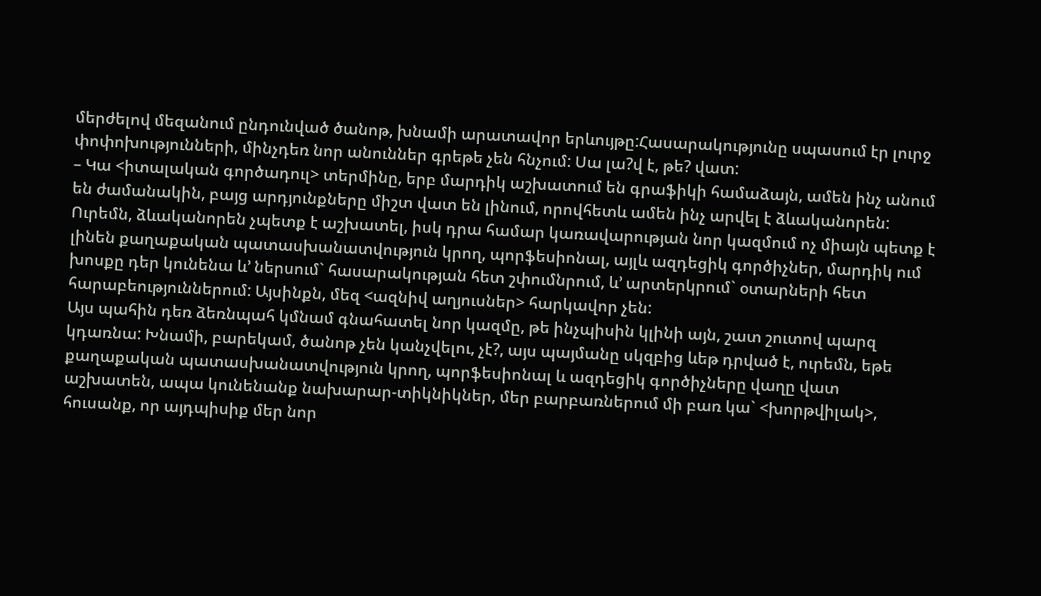մերժելով մեզանում ընդունված ծանոթ, խնամի արատավոր երևույթը:Հասարակությունը սպասում էր լուրջ փոփոխությունների, մինչդեռ նոր անուններ գրեթե չեն հնչում: Սա լա?վ է, թե? վատ:
– Կա <իտալական գործադուլ> տերմինը, երբ մարդիկ աշխատում են գրաֆիկի համաձայն, ամեն ինչ անում են ժամանակին, բայց արդյունքները միշտ վատ են լինում, որովհետև ամեն ինչ արվել է ձևականորեն: Ուրեմն, ձևականորեն չպետք է աշխատել, իսկ դրա համար կառավարության նոր կազմում ոչ միայն պետք է լինեն քաղաքական պատասխանատվություն կրող, պորֆեսիոնալ, այլև ազդեցիկ գործիչներ, մարդիկ ում խոսքը դեր կունենա և’ ներսում` հասարակության հետ շփումնրում, և’ արտերկրում` օտարների հետ հարաբեություններում: Այսինքն, մեզ <ազնիվ աղյուսներ> հարկավոր չեն:
Այս պահին դեռ ձեռնպահ կմնամ գնահատել նոր կազմը, թե ինչպիսին կլինի այն, շատ շուտով պարզ կդառնա: Խնամի, բարեկամ, ծանոթ չեն կանչվելու, չէ?, այս պայմանը սկզբից ևեթ դրված է, ուրեմն, եթե քաղաքական պատասխանատվություն կրող, պորֆեսիոնալ և ազդեցիկ գործիչները վաղը վատ աշխատեն, ապա կունենանք նախարար-տիկնիկներ, մեր բարբառներում մի բառ կա` <խորթվիլակ>, հուսանք, որ այդպիսիք մեր նոր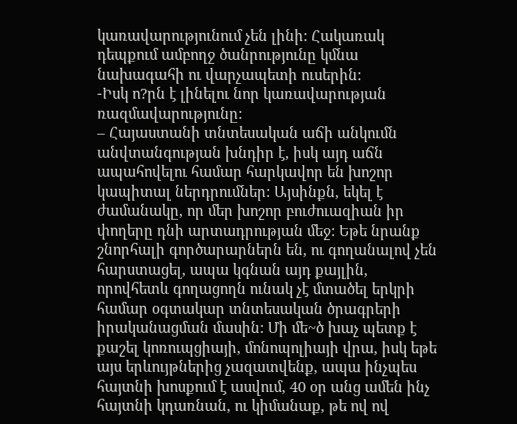կառավարությունում չեն լինի: Հակառակ դեպքում ամբողջ ծանրությունը կմնա նախագահի ու վարչապետի ուսերին:
-Իսկ ո?րն է լինելու նոր կառավարության ռազմավարությունը:
– Հայաստանի տնտեսական աճի անկումն անվտանգության խնդիր է, իսկ այդ աճն ապահովելու համար հարկավոր են խոշոր կապիտալ ներդրումներ: Այսինքն, եկել է ժամանակը, որ մեր խոշոր բուժուազիան իր փողերը դնի արտադրության մեջ: Եթե նրանք շնորհալի գործարարներն են, ու գողանալով չեն հարստացել, ապա կգնան այդ քայլին, որովհետև գողացողն ունակ չէ մտածել երկրի համար օգտակար տնտեսական ծրագրերի իրականացման մասին: Մի մե~ծ խաչ պետք է քաշել կոռուպցիայի, մոնոպոլիայի վրա, իսկ եթե այս երևույթներից չազատվենք, ապա ինչպես հայտնի խոսքում է ասվում, 40 օր անց ամեն ինչ հայտնի կդառնան, ու կիմանաք, թե ով ով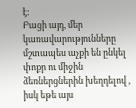է:
Բացի այդ, մեր կառավարությունները մշտապես աչքի են ընկել փոքր ու միջին ձեռներցներին խեղդելով , իսկ եթե այս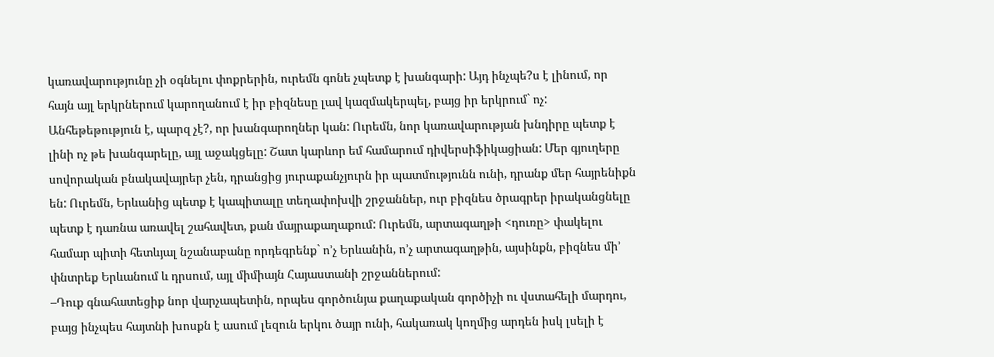կառավարությունը չի օգնելու փոքրերին, ուրեմն գոնե չպետք է խանգարի: Այդ ինչպե?ս է լինում, որ հայն այլ երկրներում կարողանում է իր բիզնեսը լավ կազմակերպել, բայց իր երկրում` ոչ: Անհեթեթություն է, պարզ չէ?, որ խանգարողներ կան: Ուրեմն, նոր կառավարության խնդիրը պետք է լինի ոչ թե խանգարելը, այլ աջակցելը: Շատ կարևոր եմ համարում դիվերսիֆիկացիան: Մեր գյուղերը սովորական բնակավայրեր չեն, դրանցից յուրաքանչյուրն իր պատմությունն ունի, դրանք մեր հայրենիքն են: Ուրեմն, Երևանից պետք է կապիտալը տեղափոխվի շրջաններ, ուր բիզնես ծրագրեր իրականցնելը պետք է դառնա առավել շահավետ, քան մայրաքաղաքում: Ուրեմն, արտագաղթի <դուռը> փակելու համար պիտի հետևյալ նշանաբանը որդեգրենք` ո’չ Երևանին, ո’չ արտագաղթին, այսինքն, բիզնես մի’ փնտրեք Երևանում և դրսում, այլ միմիայն Հայաստանի շրջաններում:
–Դուք գնահատեցիք նոր վարչապետին, որպես գործունյա քաղաքական գործիչի ու վստահելի մարդու, բայց ինչպես հայտնի խոսքն է ասում լեզուն երկու ծայր ունի, հակառակ կողմից արդեն իսկ լսելի է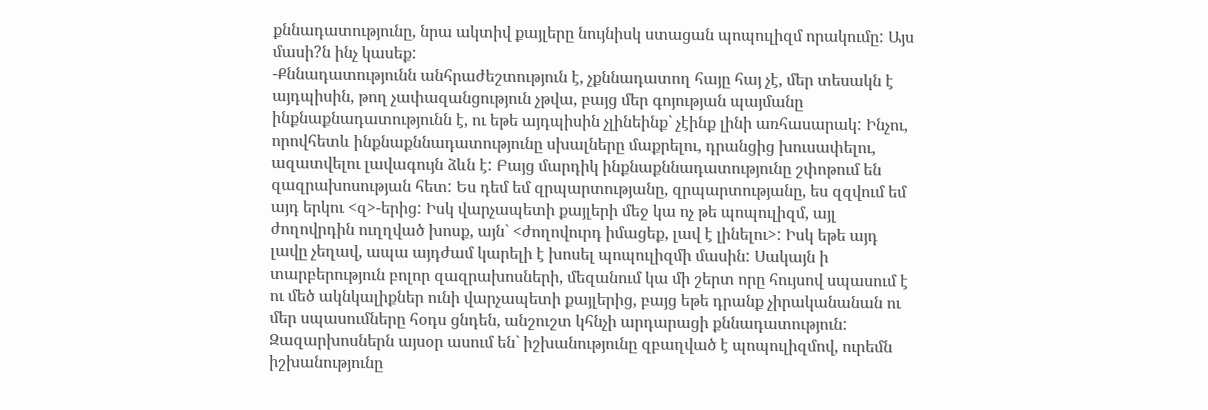քննադատությունը, նրա ակտիվ քայլերը նույնիսկ ստացան պոպուլիզմ որակումը: Այս մասի?ն ինչ կասեք:
-Քննադատությունն անհրաժեշտություն է, չքննադատող հայը հայ չէ, մեր տեսակն է այդպիսին, թող չափազանցություն չթվա, բայց մեր գոյության պայմանը ինքնաքնադատությունն է, ու եթե այդպիսին չլինեինք` չէինք լինի առհասարակ: Ինչու, որովհետև ինքնաքննադատությունը սխալները մաքրելու, դրանցից խուսափելու, ազատվելու լավագույն ձևն է: Բայց մարդիկ ինքնաքննադատությունը շփոթում են զազրախոսության հետ: Ես դեմ եմ զրպարտությանը, զրպարտությանը, ես զզվում եմ այդ երկու <զ>-երից: Իսկ վարչապետի քայլերի մեջ կա ոչ թե պոպուլիզմ, այլ ժողովրդին ուղղված խոսք, այն` <ժողովուրդ իմացեք, լավ է լինելու>: Իսկ եթե այդ լավը չեղավ, ապա այդժամ կարելի է խոսել պոպուլիզմի մասին: Սակայն ի տարբերություն բոլոր զազրախոսների, մեզանում կա մի շերտ որը հույսով սպասում է ու մեծ ակնկալիքներ ունի վարչապետի քայլերից, բայց եթե դրանք չիրականանան ու մեր սպասումները հօդս ցնդեն, անշուշտ կհնչի արդարացի քննադատություն: Զազարխոսներն այսօր ասում են` իշխանությունը զբաղված է պոպուլիզմով, ուրեմն իշխանությունը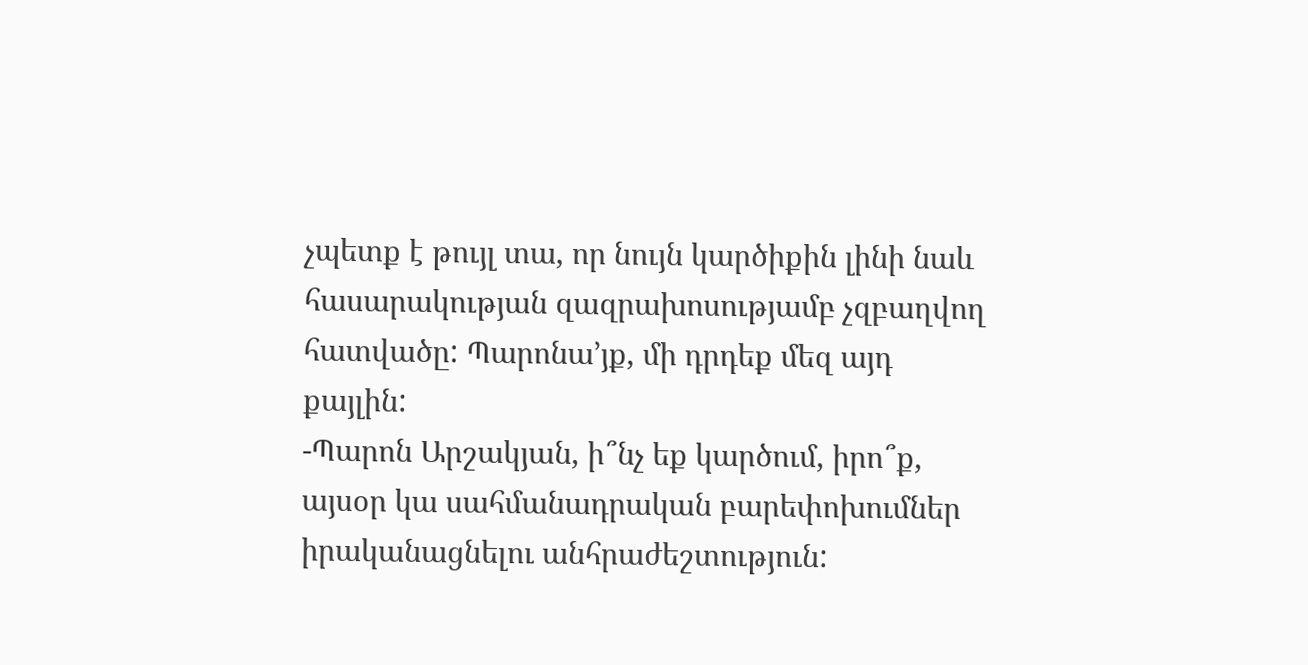չպետք է թույլ տա, որ նույն կարծիքին լինի նաև հասարակության զազրախոսությամբ չզբաղվող հատվածը: Պարոնա’յք, մի դրդեք մեզ այդ քայլին:
-Պարոն Արշակյան, ի՞նչ եք կարծում, իրո՞ք, այսօր կա սահմանադրական բարեփոխումներ իրականացնելու անհրաժեշտություն: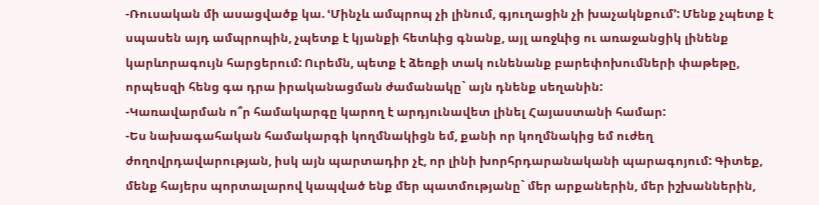-Ռուսական մի ասացվածք կա. ՙՄինչև ամպրոպ չի լինում, գյուղացին չի խաչակնքում՚: Մենք չպետք է սպասեն այդ ամպրոպին, չպետք է կյանքի հետևից գնանք, այլ առջևից ու առաջանցիկ լինենք կարևորագույն հարցերում: Ուրեմն, պետք է ձեռքի տակ ունենանք բարեփոխումների փաթեթը, որպեսզի հենց գա դրա իրականացման ժամանակը` այն դնենք սեղանին:
-Կառավարման ո՞ր համակարգը կարող է արդյունավետ լինել Հայաստանի համար:
-Ես նախագահական համակարգի կողմնակիցն եմ, քանի որ կողմնակից եմ ուժեղ ժողովրդավարության, իսկ այն պարտադիր չէ, որ լինի խորհրդարանականի պարագոյում: Գիտեք, մենք հայերս պորտալարով կապված ենք մեր պատմությանը` մեր արքաներին, մեր իշխաններին,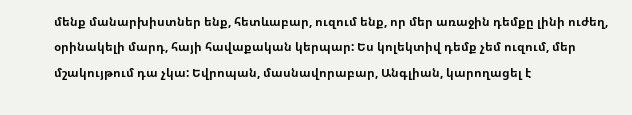մենք մանարխիստներ ենք, հետևաբար, ուզում ենք, որ մեր առաջին դեմքը լինի ուժեղ, օրինակելի մարդ, հայի հավաքական կերպար: Ես կոլեկտիվ դեմք չեմ ուզում, մեր մշակույթում դա չկա: Եվրոպան, մասնավորաբար, Անգլիան, կարողացել է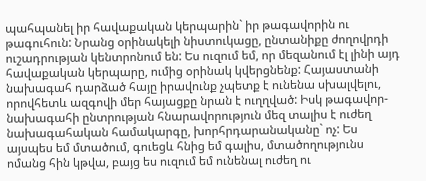պահպանել իր հավաքական կերպարին` իր թագավորին ու թագուհուն: Նրանց օրինակելի նիստուկացը, ընտանիքը ժողովրդի ուշադրության կենտրոնում են: Ես ուզում եմ, որ մեզանում էլ լինի այդ հավաքական կերպարը, ումից օրինակ կվերցնենք: Հայաստանի նախագահ դարձած հայը իրավունք չպետք է ունենա սխալվելու, որովհետև ազգովի մեր հայացքը նրան է ուղղված: Իսկ թագավոր-նախագահի ընտրության հնարավորություն մեզ տալիս է ուժեղ նախագահական համակարգը, խորհրդարանականը` ոչ: Ես այսպես եմ մտածում, գուեցև հնից եմ գալիս, մտածողությունս ոմանց հին կթվա, բայց ես ուզում եմ ունենալ ուժեղ ու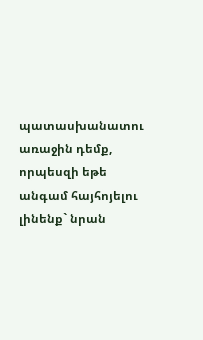պատասխանատու առաջին դեմք, որպեսզի եթե անգամ հայհոյելու լինենք` նրան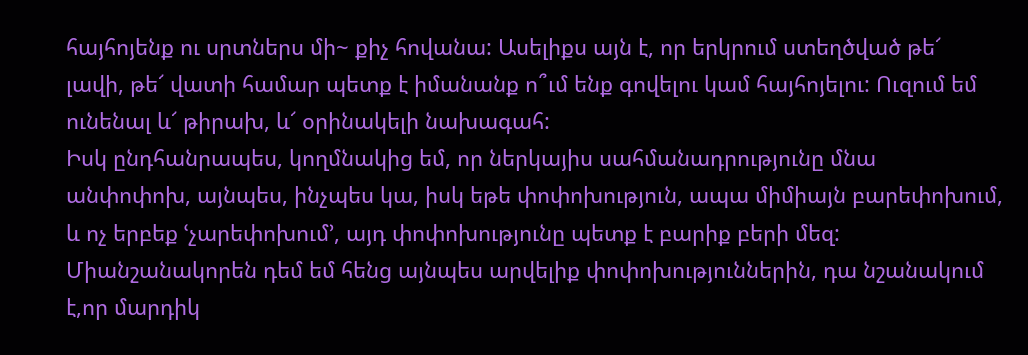հայհոյենք ու սրտներս մի~ քիչ հովանա: Ասելիքս այն է, որ երկրում ստեղծված թե՜ լավի, թե՜ վատի համար պետք է իմանանք ո՞ւմ ենք գովելու կամ հայհոյելու: Ուզում եմ ունենալ և՜ թիրախ, և՜ օրինակելի նախագահ:
Իսկ ընդհանրապես, կողմնակից եմ, որ ներկայիս սահմանադրությունը մնա անփոփոխ, այնպես, ինչպես կա, իսկ եթե փոփոխություն, ապա միմիայն բարեփոխում, և ոչ երբեք ՙչարեփոխում՚, այդ փոփոխությունը պետք է բարիք բերի մեզ: Միանշանակորեն դեմ եմ հենց այնպես արվելիք փոփոխություններին, դա նշանակում է,որ մարդիկ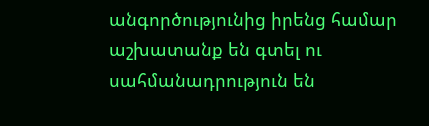անգործությունից իրենց համար աշխատանք են գտել ու սահմանադրություն են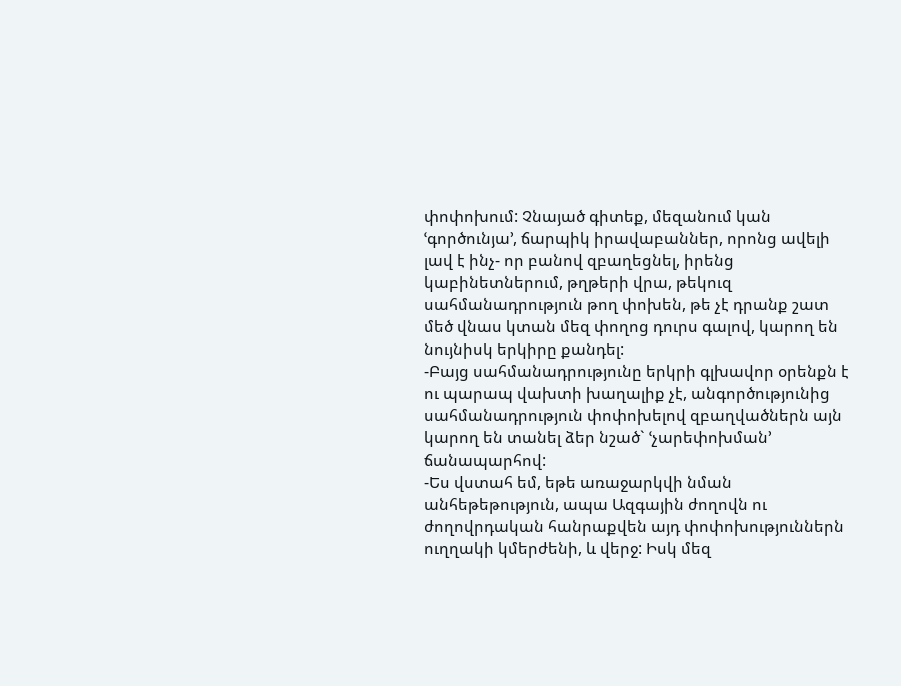փոփոխում: Չնայած գիտեք, մեզանում կան ՙգործունյա՚, ճարպիկ իրավաբաններ, որոնց ավելի լավ է ինչ- որ բանով զբաղեցնել, իրենց կաբինետներում, թղթերի վրա, թեկուզ սահմանադրություն թող փոխեն, թե չէ դրանք շատ մեծ վնաս կտան մեզ փողոց դուրս գալով, կարող են նույնիսկ երկիրը քանդել:
-Բայց սահմանադրությունը երկրի գլխավոր օրենքն է ու պարապ վախտի խաղալիք չէ, անգործությունից սահմանադրություն փոփոխելով զբաղվածներն այն կարող են տանել ձեր նշած` ՙչարեփոխման՚ ճանապարհով:
-Ես վստահ եմ, եթե առաջարկվի նման անհեթեթություն, ապա Ազգային ժողովն ու ժողովրդական հանրաքվեն այդ փոփոխություններն ուղղակի կմերժենի, և վերջ: Իսկ մեզ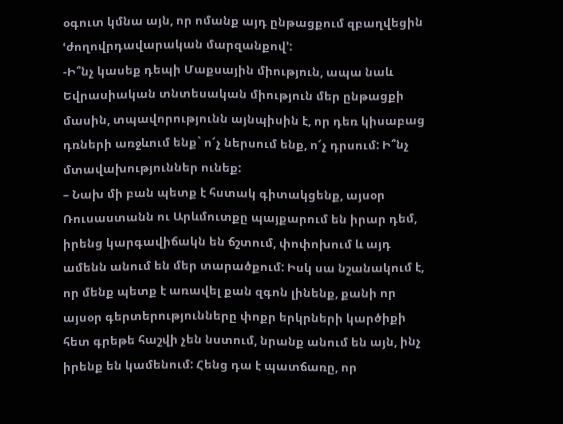օգուտ կմնա այն, որ ոմանք այդ ընթացքում զբաղվեցին ՙժողովրդավարական մարզանքով՚:
-Ի՞նչ կասեք դեպի Մաքսային միություն, ապա նաև Եվրասիական տնտեսական միություն մեր ընթացքի մասին, տպավորությունն այնպիսին է, որ դեռ կիսաբաց դռների առջևում ենք` ո՜չ ներսում ենք, ո՜չ դրսում: Ի՞նչ մտավախություններ ունեք:
– Նախ մի բան պետք է հստակ գիտակցենք, այսօր Ռուսաստանն ու Արևմուտքը պայքարում են իրար դեմ, իրենց կարգավիճակն են ճշտում, փոփոխում և այդ ամենն անում են մեր տարածքում: Իսկ սա նշանակում է, որ մենք պետք է առավել քան զգոն լինենք, քանի որ այսօր գերտերությունները փոքր երկրների կարծիքի հետ գրեթե հաշվի չեն նստում, նրանք անում են այն, ինչ իրենք են կամենում: Հենց դա է պատճառը, որ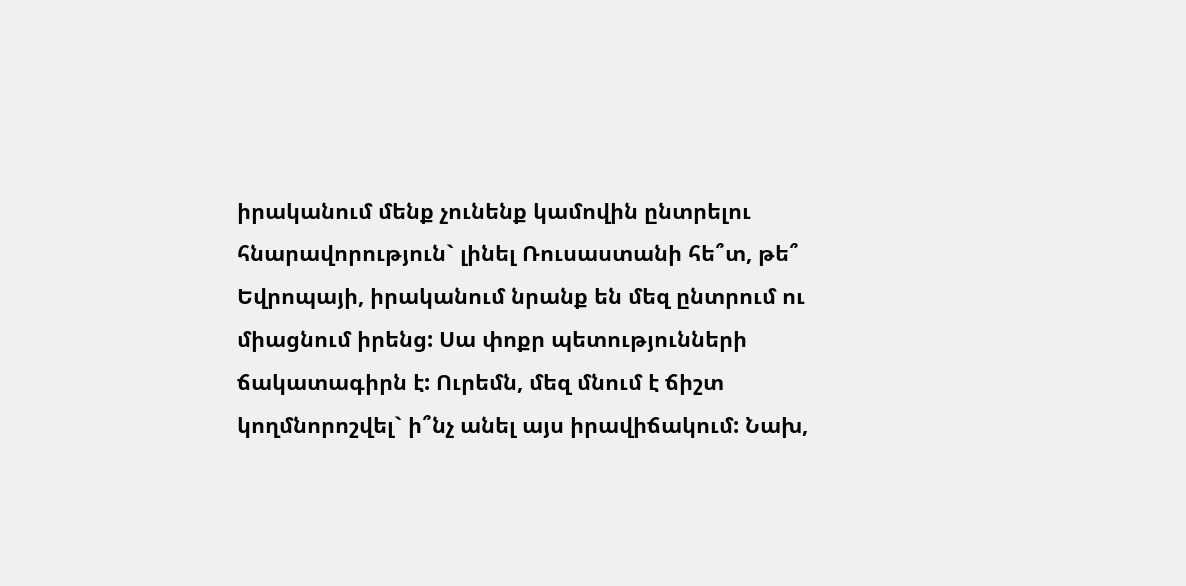իրականում մենք չունենք կամովին ընտրելու հնարավորություն` լինել Ռուսաստանի հե՞տ, թե՞ Եվրոպայի, իրականում նրանք են մեզ ընտրում ու միացնում իրենց: Սա փոքր պետությունների ճակատագիրն է: Ուրեմն, մեզ մնում է ճիշտ կողմնորոշվել` ի՞նչ անել այս իրավիճակում: Նախ,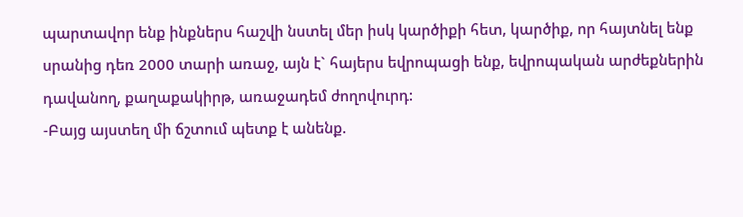պարտավոր ենք ինքներս հաշվի նստել մեր իսկ կարծիքի հետ, կարծիք, որ հայտնել ենք սրանից դեռ 2000 տարի առաջ, այն է` հայերս եվրոպացի ենք, եվրոպական արժեքներին դավանող, քաղաքակիրթ, առաջադեմ ժողովուրդ:
-Բայց այստեղ մի ճշտում պետք է անենք.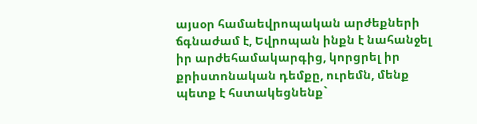այսօր համաեվրոպական արժեքների ճգնաժամ է, Եվրոպան ինքն է նահանջել իր արժեհամակարգից, կորցրել իր քրիստոնական դեմքը, ուրեմն, մենք պետք է հստակեցնենք`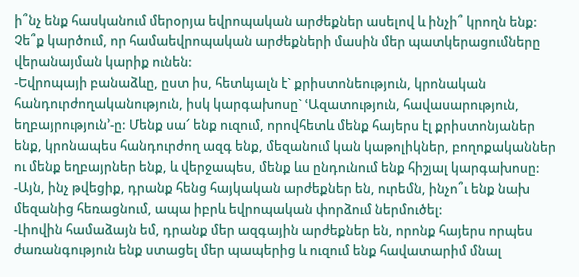ի՞նչ ենք հասկանում մերօրյա եվրոպական արժեքներ ասելով և ինչի՞ կրողն ենք: Չե՞ք կարծում, որ համաեվրոպական արժեքների մասին մեր պատկերացումները վերանայման կարիք ունեն:
-Եվրոպայի բանաձևը, ըստ իս, հետևյալն է` քրիստոնեություն, կրոնական հանդուրժողականություն, իսկ կարգախոսը` ՙԱզատություն, հավասարություն, եղբայրություն՚-ը: Մենք սա՜ ենք ուզում, որովհետև մենք հայերս էլ քրիստոնյաներ ենք, կրոնապես հանդուրժող ազգ ենք, մեզանում կան կաթոլիկներ, բողոքականներ ու մենք եղբայրներ ենք, և վերջապես, մենք ևս ընդունում ենք հիշյալ կարգախոսը:
-Այն, ինչ թվեցիք, դրանք հենց հայկական արժեքներ են, ուրեմն, ինչո՞ւ ենք նախ մեզանից հեռացնում, ապա իբրև եվրոպական փորձում ներմուծել:
-Լիովին համաձայն եմ, դրանք մեր ազգային արժեքներ են, որոնք հայերս որպես ժառանգություն ենք ստացել մեր պապերից և ուզում ենք հավատարիմ մնալ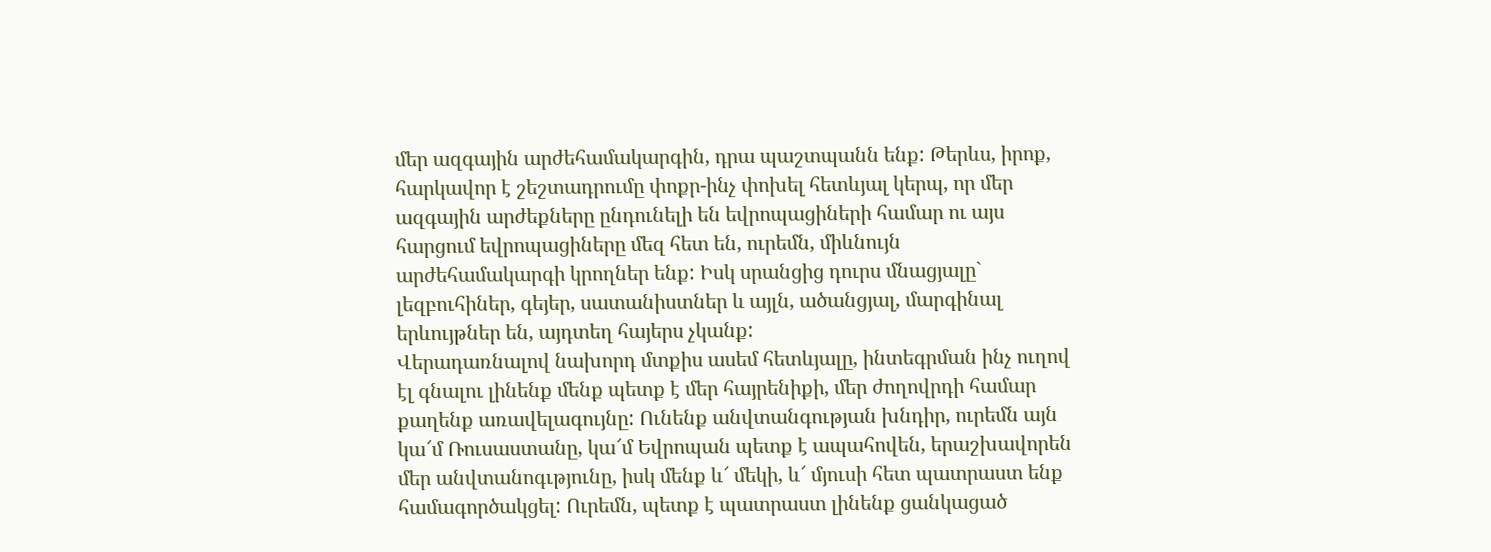մեր ազգային արժեհամակարգին, դրա պաշտպանն ենք: Թերևս, իրոք, հարկավոր է շեշտադրումը փոքր-ինչ փոխել հետևյալ կերպ, որ մեր ազգային արժեքները ընդունելի են եվրոպացիների համար ու այս հարցում եվրոպացիները մեզ հետ են, ուրեմն, միևնույն արժեհամակարգի կրողներ ենք: Իսկ սրանցից դուրս մնացյալը` լեզբուհիներ, գեյեր, սատանիստներ և այլն, ածանցյալ, մարգինալ երևույթներ են, այդտեղ հայերս չկանք:
Վերադառնալով նախորդ մտքիս ասեմ հետևյալը, ինտեգրման ինչ ուղով էլ գնալու լինենք մենք պետք է մեր հայրենիքի, մեր ժողովրդի համար քաղենք առավելագույնը: Ունենք անվտանգության խնդիր, ուրեմն այն կա՜մ Ռուսաստանը, կա՜մ Եվրոպան պետք է ապահովեն, երաշխավորեն մեր անվտանոգւթյունը, իսկ մենք և՜ մեկի, և՜ մյուսի հետ պատրաստ ենք համագործակցել: Ուրեմն, պետք է պատրաստ լինենք ցանկացած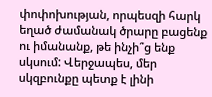փոփոխության, որպեսզի հարկ եղած ժամանակ ծրարը բացենք ու իմանանք, թե ինչի՞ց ենք սկսում: Վերջապես, մեր սկզբունքը պետք է լինի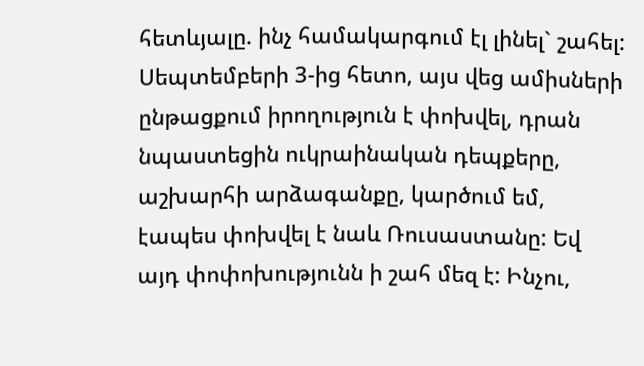հետևյալը. ինչ համակարգում էլ լինել` շահել:
Սեպտեմբերի 3-ից հետո, այս վեց ամիսների ընթացքում իրողություն է փոխվել, դրան նպաստեցին ուկրաինական դեպքերը, աշխարհի արձագանքը, կարծում եմ, էապես փոխվել է նաև Ռուսաստանը: Եվ այդ փոփոխությունն ի շահ մեզ է: Ինչու,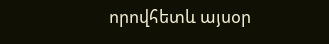որովհետև այսօր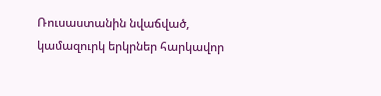Ռուսաստանին նվաճված, կամազուրկ երկրներ հարկավոր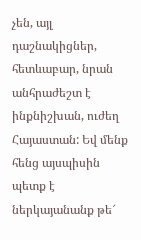չեն, այլ դաշնակիցներ, հետևաբար, նրան անհրաժեշտ է ինքնիշխան, ուժեղ Հայաստան: Եվ մենք հենց այսպիսին պետք է ներկայանանք թե՜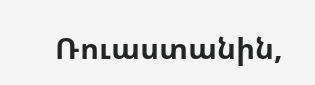Ռուաստանին,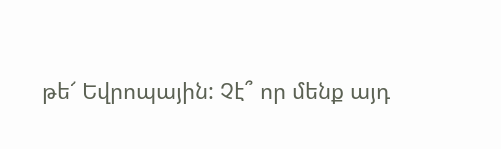թե՜ Եվրոպային: Չէ՞ որ մենք այդ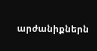արժանիքներն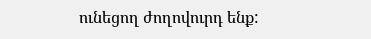ունեցող ժողովուրդ ենք: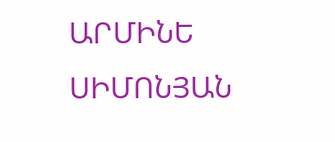ԱՐՄԻՆԵ ՍԻՄՈՆՅԱՆ